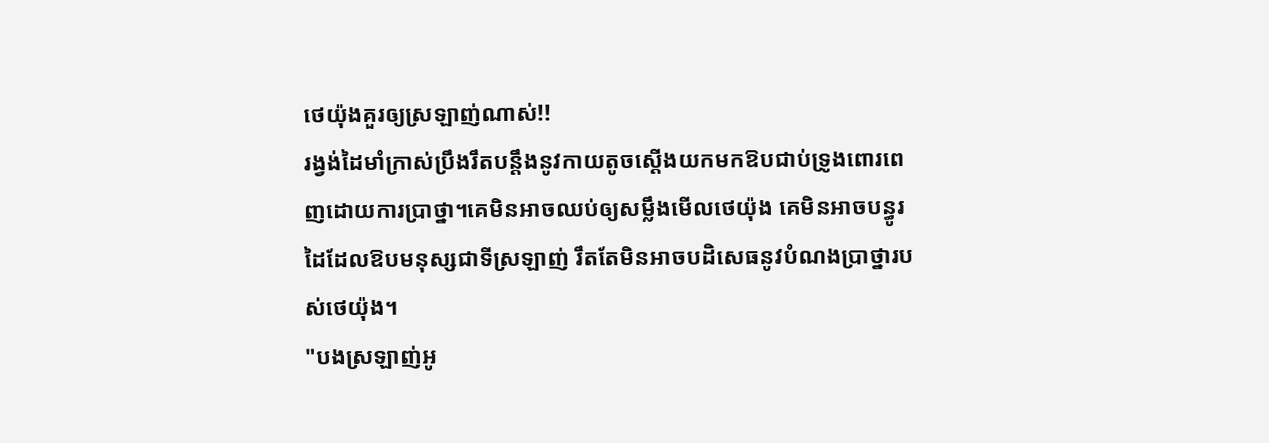ថេយ៉ុងគួរឲ្យស្រឡាញ់ណាស់!!
រង្វង់ដៃមាំក្រាស់ប្រឹងរឹតបន្តឹងនូវកាយតូចស្ដើងយកមកឱបជាប់ទ្រូងពោរពេញដោយការប្រាថ្នា។គេមិនអាចឈប់ឲ្យសម្លឹងមើលថេយ៉ុង គេមិនអាចបន្ធូរដៃដែលឱបមនុស្សជាទីស្រឡាញ់ រឹតតែមិនអាចបដិសេធនូវបំណងប្រាថ្នារបស់ថេយ៉ុង។
"បងស្រឡាញ់អូ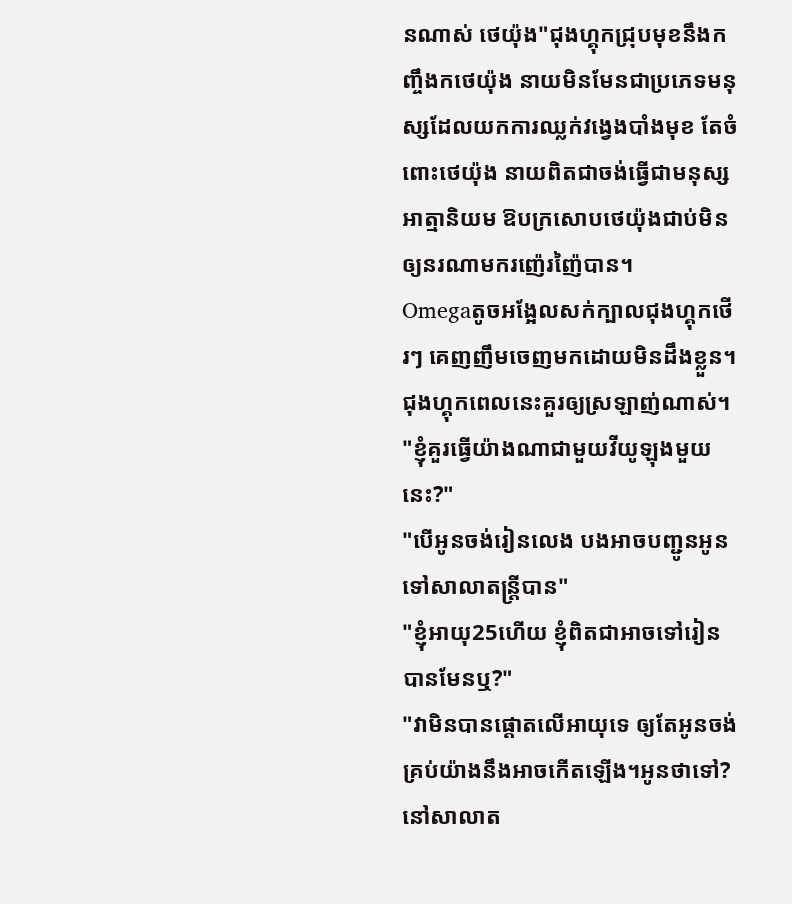នណាស់ ថេយ៉ុង"ជុងហ្គុកជ្រុបមុខនឹងកញ្ចឹងកថេយ៉ុង នាយមិនមែនជាប្រភេទមនុស្សដែលយកការឈ្លក់វង្វេងបាំងមុខ តែចំពោះថេយ៉ុង នាយពិតជាចង់ធ្វើជាមនុស្សអាត្មានិយម ឱបក្រសោបថេយ៉ុងជាប់មិនឲ្យនរណាមករញ៉េរញ៉ៃបាន។
Omegaតូចអង្អែលសក់ក្បាលជុងហ្គុកថើរៗ គេញញឹមចេញមកដោយមិនដឹងខ្លួន។ជុងហ្គុកពេលនេះគួរឲ្យស្រឡាញ់ណាស់។
"ខ្ញុំគួរធ្វើយ៉ាងណាជាមួយវីយូឡុងមួយនេះ?"
"បើអូនចង់រៀនលេង បងអាចបញ្ជូនអូនទៅសាលាតន្រ្តីបាន"
"ខ្ញុំអាយុ25ហើយ ខ្ញុំពិតជាអាចទៅរៀនបានមែនឬ?"
"វាមិនបានផ្ដោតលើអាយុទេ ឲ្យតែអូនចង់គ្រប់យ៉ាងនឹងអាចកើតឡើង។អូនថាទៅ?នៅសាលាត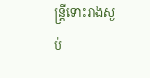ន្រ្តីទោះរាងស្ងប់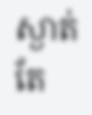ស្ងាត់ តែ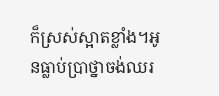ក៏ស្រស់ស្អាតខ្លាំង។អូនធ្លាប់ប្រាថ្នាចង់ឈរ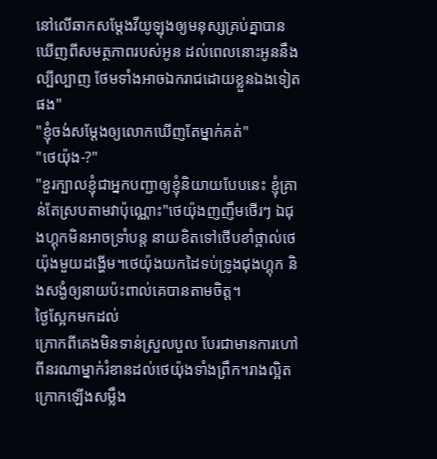នៅលើឆាកសម្ដែងវីយូឡុងឲ្យមនុស្សគ្រប់គ្នាបានឃើញពីសមត្ថភាពរបស់អូន ដល់ពេលនោះអូននឹងល្បីល្បាញ ថែមទាំងអាចឯករាជដោយខ្លួនឯងទៀតផង"
"ខ្ញុំចង់សម្ដែងឲ្យលោកឃើញតែម្នាក់គត់"
"ថេយ៉ុង-?"
"ខួរក្បាលខ្ញុំជាអ្នកបញ្ជាឲ្យខ្ញុំនិយាយបែបនេះ ខ្ញុំគ្រាន់តែស្របតាមវាប៉ុណ្ណោះ"ថេយ៉ុងញញឹមថើរៗ ឯជុងហ្គុកមិនអាចទ្រាំបន្ត នាយខិតទៅថើបខាំថ្ពាល់ថេយ៉ុងមួយដង្ហើម។ថេយ៉ុងយកដៃទប់ទ្រូងជុងហ្គុក និងសង្ងំឲ្យនាយប៉ះពាល់គេបានតាមចិត្ត។
ថ្ងៃស្អែកមកដល់
ក្រោកពីគេងមិនទាន់ស្រួលបួល បែរជាមានការហៅពីនរណាម្នាក់រំខានដល់ថេយ៉ុងទាំងព្រឹក។រាងល្អិតក្រោកឡើងសម្លឹង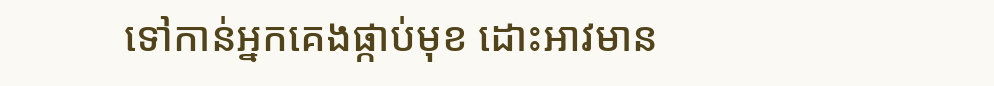ទៅកាន់អ្នកគេងផ្កាប់មុខ ដោះអាវមាន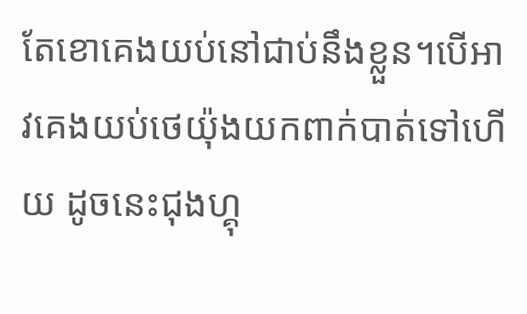តែខោគេងយប់នៅជាប់នឹងខ្លួន។បើអាវគេងយប់ថេយ៉ុងយកពាក់បាត់ទៅហើយ ដូចនេះជុងហ្គុ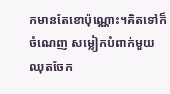កមានតែខោប៉ុណ្ណោះ។គិតទៅក៏ចំណេញ សម្លៀកបំពាក់មួយឈុតចែក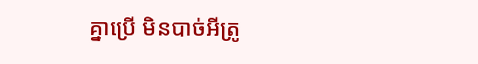គ្នាប្រើ មិនបាច់អីត្រូ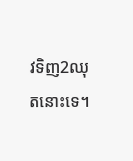វទិញ2ឈុតនោះទេ។